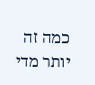כמה זה יותר מדי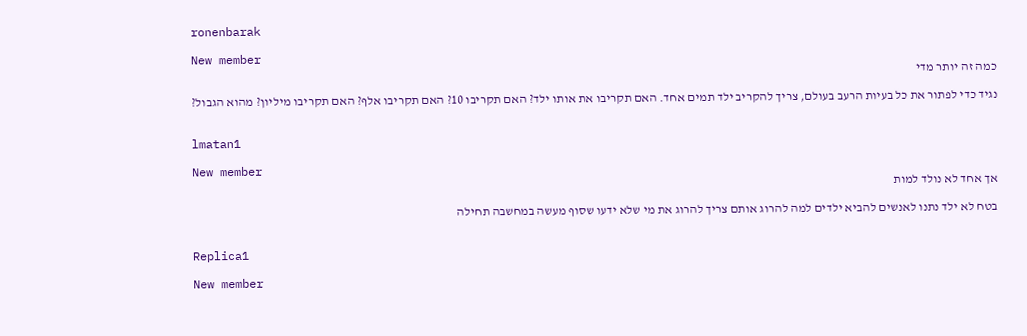ronenbarak

New member
כמה זה יותר מדי

נגיד כדי לפתור את כל בעיות הרעב בעולם, צריך להקריב ילד תמים אחד. האם תקריבו את אותו ילד? האם תקריבו 10? האם תקריבו אלף? האם תקריבו מיליון? מהוא הגבול?


lmatan1

New member
אך אחד לא נולד למות

בטח לא ילד נתנו לאנשים להביא ילדים למה להרוג אותם צריך להרוג את מי שלא ידעו שסוף מעשה במחשבה תחילה


Replica1

New member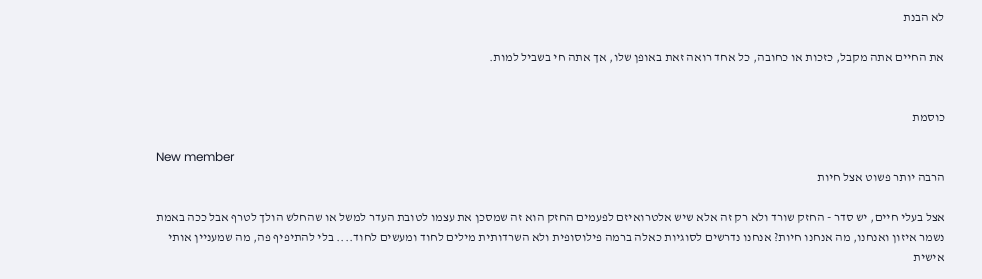לא הבנת

את החיים אתה מקבל, כזכות או כחובה, כל אחד רואה זאת באופן שלו, אך אתה חי בשביל למות.


כוסמת

New member
הרבה יותר פשוט אצל חיות

אצל בעלי חיים, יש סדר - החזק שורד ולא רק זה אלא שיש אלטרואיזם לפעמים החזק הוא זה שמסכן את עצמו לטובת העדר למשל או שהחלש הולך לטרף אבל ככה באמת נשמר איזון ואנחנו, מה אנחנו חיות? אנחנו נדרשים לסוגיות כאלה ברמה פילוסופית ולא השרדותית מילים לחוד ומעשים לחוד.... בלי להתיפיף פה, מה שמעניין אותי אישית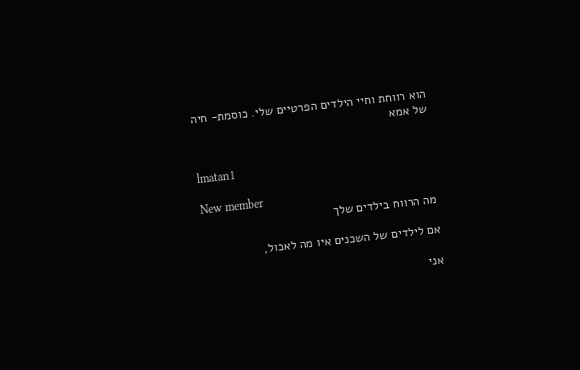הוא רווחת וחיי הילדים הפרטיים שלי. כוסמת- חיה של אמא


lmatan1

New member
מה הרווח בילדים שלך

אם לילדים של השכנים איו מה לאכול,

אני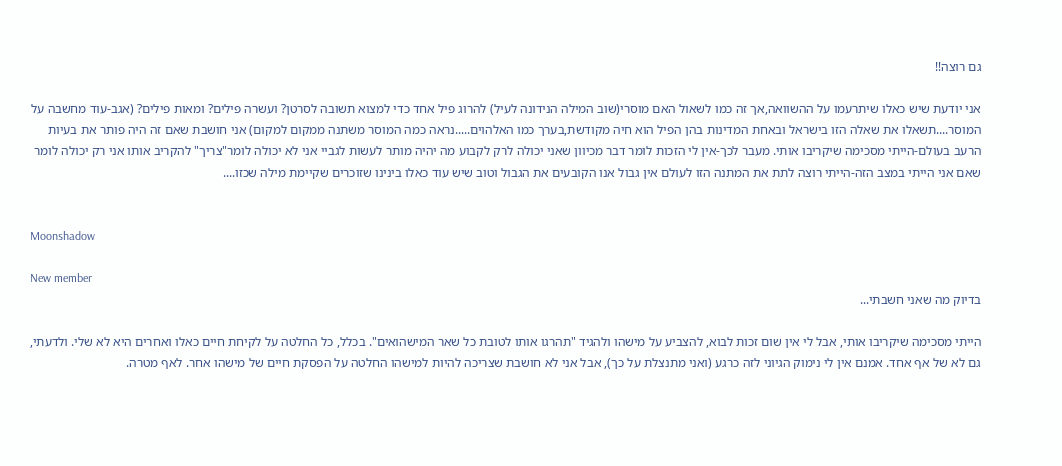גם רוצה!!

אני יודעת שיש כאלו שיתרעמו על ההשוואה,אך זה כמו לשאול האם מוסרי(שוב המילה הנידונה לעיל) להרוג פיל אחד כדי למצוא תשובה לסרטן? ועשרה פילים? ומאות פילים? (אגב-עוד מחשבה על המוסר....תשאלו את שאלה הזו בישראל ובאחת המדינות בהן הפיל הוא חיה מקודשת,בערך כמו האלהוים.....נראה כמה המוסר משתנה ממקום למקום) אני חושבת שאם זה היה פותר את בעיות הרעב בעולם-הייתי מסכימה שיקריבו אותי. מעבר לכך-אין לי הזכות לומר דבר מכיוון שאני יכולה לרק לקבוע מה יהיה מותר לעשות לגביי אני לא יכולה לומר"צריך" להקריב אותו אני רק יכולה לומר שאם אני הייתי במצב הזה-הייתי רוצה לתת את המתנה הזו לעולם אין גבול אנו הקובעים את הגבול וטוב שיש עוד כאלו בינינו שזוכרים שקיימת מילה שכזו....


Moonshadow

New member
בדיוק מה שאני חשבתי...

הייתי מסכימה שיקריבו אותי, אבל לי אין שום זכות לבוא, להצביע על מישהו ולהגיד "תהרגו אותו לטובת כל שאר המישהואים". בכלל, כל החלטה על לקיחת חיים כאלו ואחרים היא לא שלי. ולדעתי, גם לא של אף אחד. אמנם אין לי נימוק הגיוני לזה כרגע (ואני מתנצלת על כך), אבל אני לא חושבת שצריכה להיות למישהו החלטה על הפסקת חיים של מישהו אחר. לאף מטרה.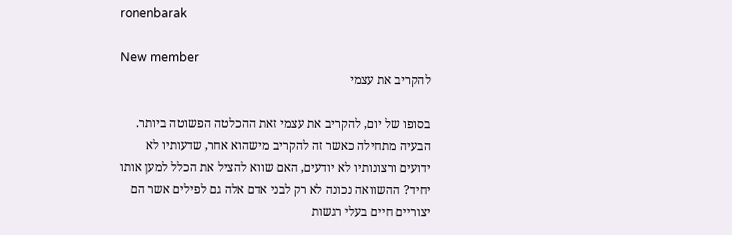ronenbarak

New member
להקריב את עצמי

בסופו של יום, להקריב את עצמי זאת ההכלטה הפשוטה ביותר. הבעיה מתחילה כאשר זה להקריב מישהוא אחר, שדעותיו לא ידועים ורצונותיו לא יודעים, האם שווא להציל את הכלל למען אותו יחיד? ההשוואה נכונה לא רק לבני אדם אלה גם לפילים אשר הם יצוריים חיים בעלי רגשות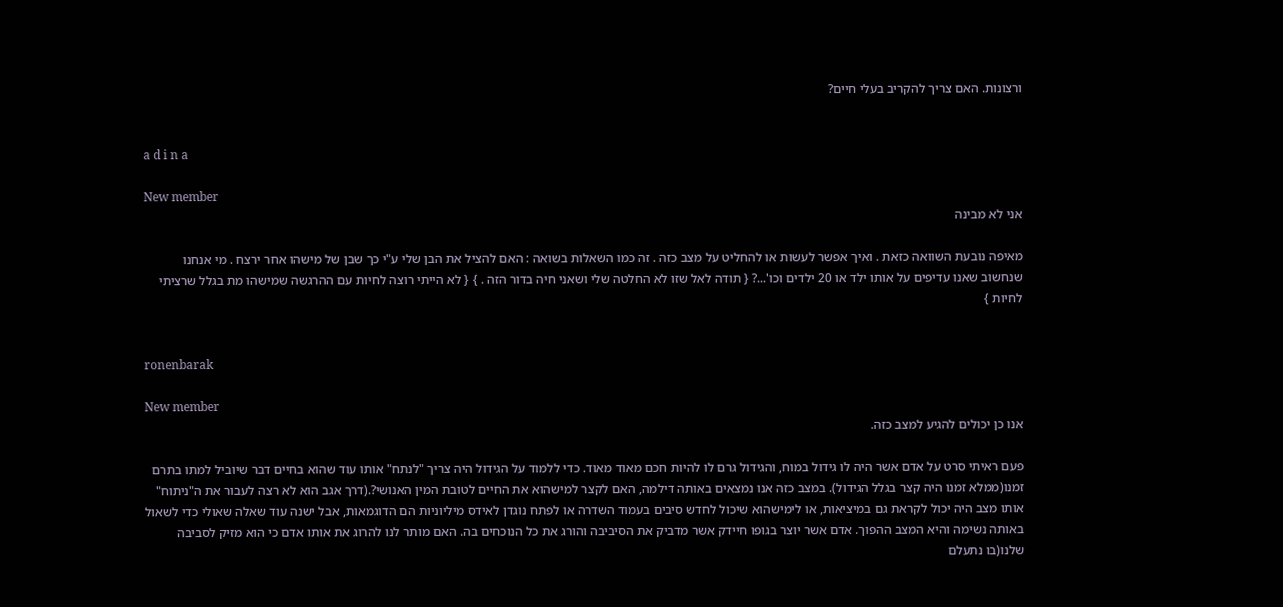ורצונות. האם צריך להקריב בעלי חיים?


a d i n a

New member
אני לא מבינה

מאיפה נובעת השוואה כזאת . ואיך אפשר לעשות או להחליט על מצב כזה . זה כמו השאלות בשואה : האם להציל את הבן שלי ע"י כך שבן של מישהו אחר ירצח . מי אנחנו שנחשוב שאנו עדיפים על אותו ילד או 20 ילדים וכו'...? { תודה לאל שזו לא החלטה שלי ושאני חיה בדור הזה . } { לא הייתי רוצה לחיות עם ההרגשה שמישהו מת בגלל שרציתי לחיות }


ronenbarak

New member
אנו כן יכולים להגיע למצב כזה.

פעם ראיתי סרט על אדם אשר היה לו גידול במוח, והגידול גרם לו להיות חכם מאוד מאוד. כדי ללמוד על הגידול היה צריך "לנתח" אותו עוד שהוא בחיים דבר שיוביל למתו בתרם זמנו(ממלא זמנו היה קצר בגלל הגידול). במצב כזה אנו נמצאים באותה דילמה, האם לקצר למישהוא את החיים לטובת המין האנושי?.(דרך אגב הוא לא רצה לעבור את ה"ניתוח" אותו מצב היה יכול לקראת גם במיציאות, או לימישהוא שיכול לחדש סיבים בעמוד השדרה או לפתח נוגדן לאידס מיליוניות הם הדוגמאות, אבל ישנה עוד שאלה שאולי כדי לשאול באותה נשימה והיא המצב ההפוך. אדם אשר יוצר בגופו חיידק אשר מדביק את הסיביבה והורג את כל הנוכחים בה. האם מותר לנו להרוג את אותו אדם כי הוא מזיק לסביבה שלנו(בו נתעלם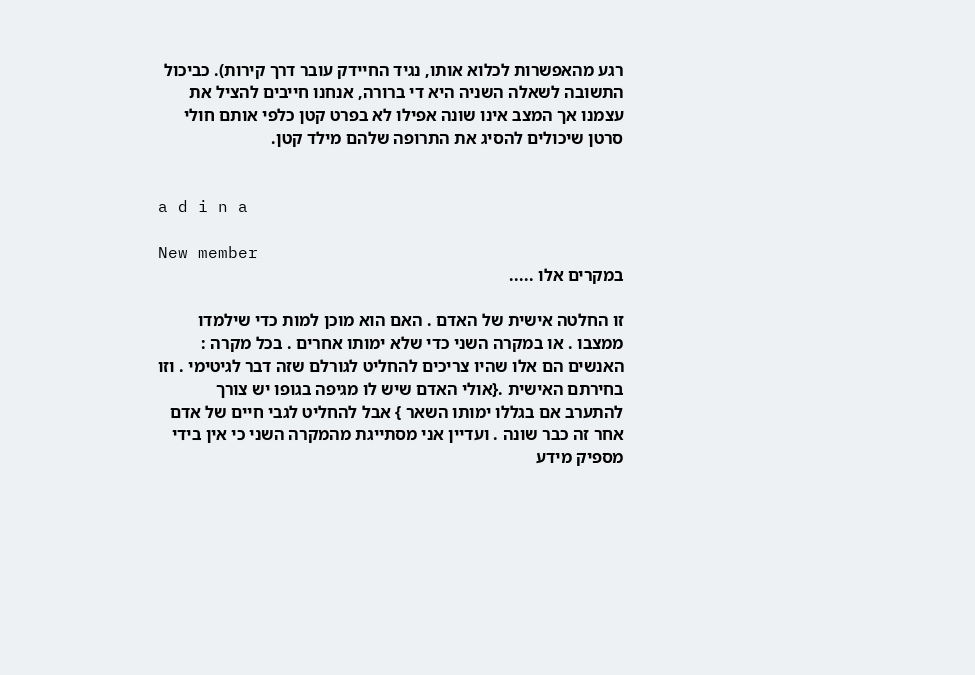רגע מהאפשרות לכלוא אותו, נגיד החיידק עובר דרך קירות). כביכול התשובה לשאלה השניה היא די ברורה, אנחנו חייבים להציל את עצמנו אך המצב אינו שונה אפילו לא בפרט קטן כלפי אותם חולי סרטן שיכולים להסיג את התרופה שלהם מילד קטן.


a d i n a

New member
במקרים אלו .....

זו החלטה אישית של האדם . האם הוא מוכן למות כדי שילמדו ממצבו . או במקרה השני כדי שלא ימותו אחרים . בכל מקרה : האנשים הם אלו שהיו צריכים להחליט לגורלם שזה דבר לגיטימי . וזו בחירתם האישית .{אולי האדם שיש לו מגיפה בגופו יש צורך להתערב אם בגללו ימותו השאר } אבל להחליט לגבי חיים של אדם אחר זה כבר שונה . ועדיין אני מסתייגת מהמקרה השני כי אין בידי מספיק מידע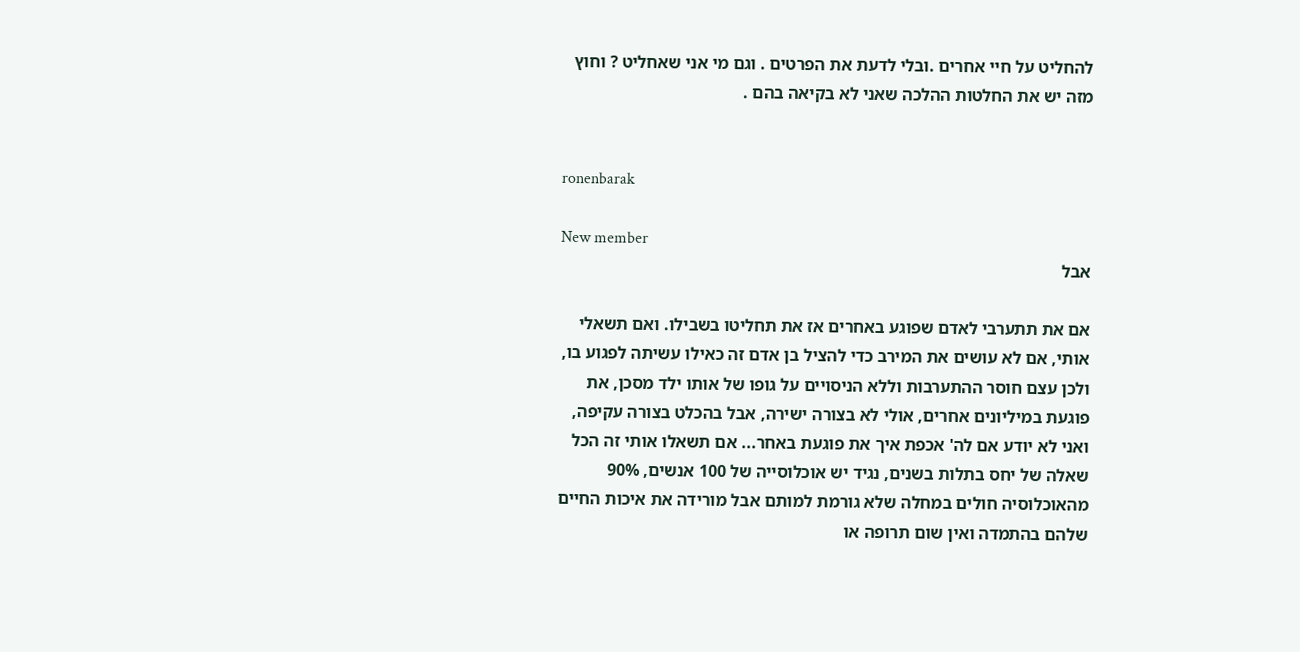להחליט על חיי אחרים .ובלי לדעת את הפרטים . וגם מי אני שאחליט ? וחוץ מזה יש את החלטות ההלכה שאני לא בקיאה בהם .


ronenbarak

New member
אבל

אם את תתערבי לאדם שפוגע באחרים אז את תחליטו בשבילו. ואם תשאלי אותי, אם לא עושים את המירב כדי להציל בן אדם זה כאילו עשיתה לפגוע בו, ולכן עצם חוסר ההתערבות וללא הניסויים על גופו של אותו ילד מסכן, את פוגעת במיליונים אחרים, אולי לא בצורה ישירה, אבל בהכלט בצורה עקיפה, ואני לא יודע אם לה' אכפת איך את פוגעת באחר... אם תשאלו אותי זה הכל שאלה של יחס בתלות בשנים, נגיד יש אוכלוסייה של 100 אנשים, 90% מהאוכלוסיה חולים במחלה שלא גורמת למותם אבל מורידה את איכות החיים שלהם בהתמדה ואין שום תרופה או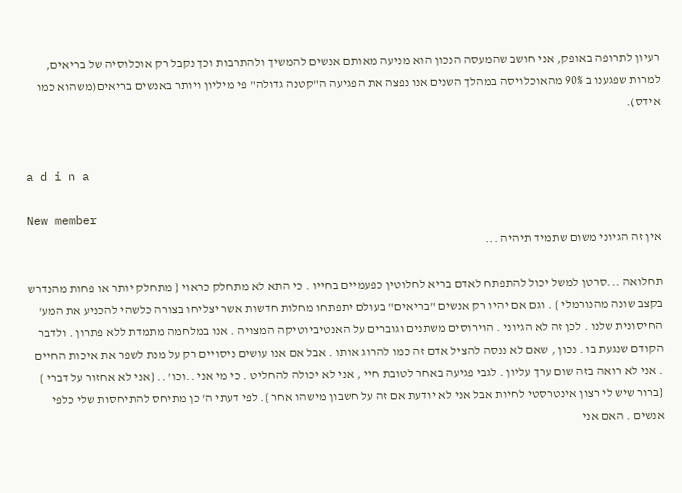רעיון לתרופה באופק, אני חושב שהמעסה הנכון הוא מניעה מאותם אנשים להמשיך ולהתרבות וכך נקבל רק אוכלוסיה של בריאים, למרות שפגענו ב 90% מהאוכלויסה במהלך השנים אנו נפצה את הפגיעה ה"קטנה גדולה" פי מיליון ויותר באנשים בריאים(משהוא כמו אידס).


a d i n a

New member
אין זה הגיוני משום שתמיד תיהיה ...

תחלואה ...סרטן למשל יכול להתפתח לאדם בריא לחלוטין כפעמיים בחייו . כי התא לא מתחלק כראוי { מתחלק יותר או פחות מהנדרש בקצב שונה מהנורמלי } . וגם אם יהיו רק אנשים "בריאים" בעולם יתפתחו מחלות חדשות אשר יצליחו בצורה כלשהי להכניע את המע' החיסונית שלנו . לכן זה לא הגיוני . הוירוסים משתנים וגוברים על האנטיביוטיקה המצויה . אנו במלחמה מתמדת ללא פתרון . ולדבר הקודם שנגעת בו . נכון , שאם לא ננסה להציל אדם זה כמו להרוג אותו . אבל אם אנו עושים ניסויים רק על מנת לשפר את איכות החיים . אני לא רואה בזה שום ערך עליון . לגבי פגיעה באחר לטובת חיי , אני לא יכולה להחליט . כי מי אני ..וכו' .. {אני לא אחזור על דברי } {ברור שיש לי רצון אינטרסטי לחיות אבל אני לא יודעת אם זה על חשבון מישהו אחר }. לפי דעתי ה' כן מתיחס להתיחסות שלי כלפי אנשים . האם אני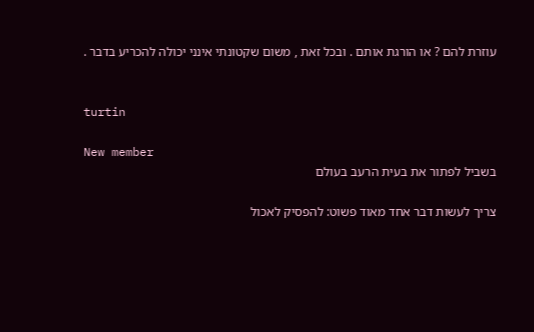עוזרת להם ? או הורגת אותם . ובכל זאת , משום שקטונתי אינני יכולה להכריע בדבר .


turtin

New member
בשביל לפתור את בעית הרעב בעולם

צריך לעשות דבר אחד מאוד פשוט: להפסיק לאכול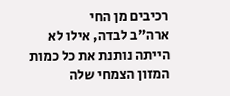רכיבים מן החי
ארה"ב לבדה, אילו לא הייתה נותנת את כל כמות המזון הצמחי שלה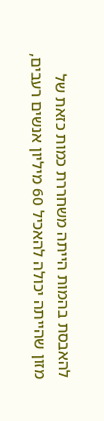להאבסת בהמות הייתה משחררת כמות כזאת של מזון שהייתה יכולה להאכיל 60 מיליון אנשים רעבים,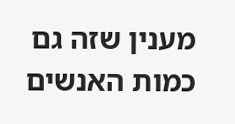מענין שזה גם כמות האנשים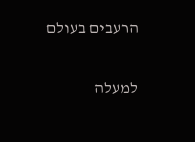הרעבים בעולם

למעלה